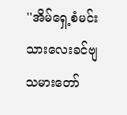''အိမ်ရှေ့စံမင်းသားလေးခင်ဗျ သမားတော်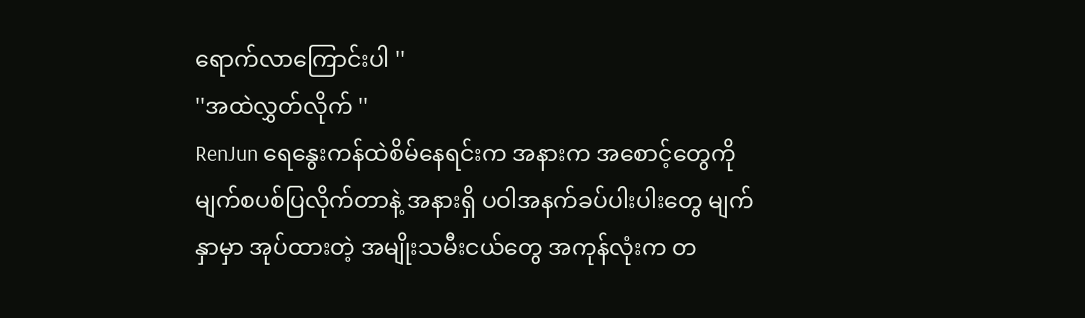ရောက်လာကြောင်းပါ ''
''အထဲလွှတ်လိုက် ''
RenJun ရေနွေးကန်ထဲစိမ်နေရင်းက အနားက အစောင့်တွေကို မျက်စပစ်ပြလိုက်တာနဲ့ အနားရှိ ပဝါအနက်ခပ်ပါးပါးတွေ မျက်နှာမှာ အုပ်ထားတဲ့ အမျိုးသမီးငယ်တွေ အကုန်လုံးက တ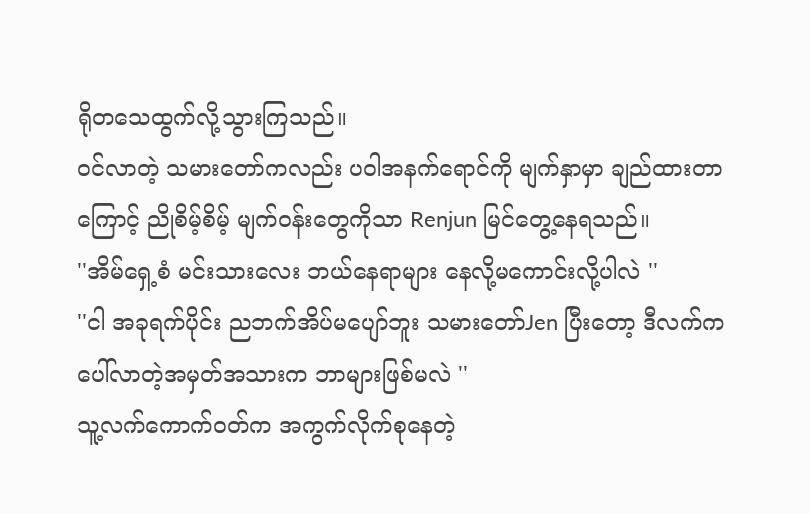ရိုတသေထွက်လို့သွားကြသည်။
ဝင်လာတဲ့ သမားတော်ကလည်း ပဝါအနက်ရောင်ကို မျက်နှာမှာ ချည်ထားတာကြောင့် ညိုစိမ့်စိမ့် မျက်ဝန်းတွေကိုသာ Renjun မြင်တွေ့နေရသည်။
''အိမ်ရှေ့စံ မင်းသားလေး ဘယ်နေရာများ နေလို့မကောင်းလို့ပါလဲ ''
''ငါ အခုရက်ပိုင်း ညဘက်အိပ်မပျော်ဘူး သမားတော်Jen ပြီးတော့ ဒီလက်က ပေါ်လာတဲ့အမှတ်အသားက ဘာများဖြစ်မလဲ ''
သူ့လက်ကောက်ဝတ်က အကွက်လိုက်စုနေတဲ့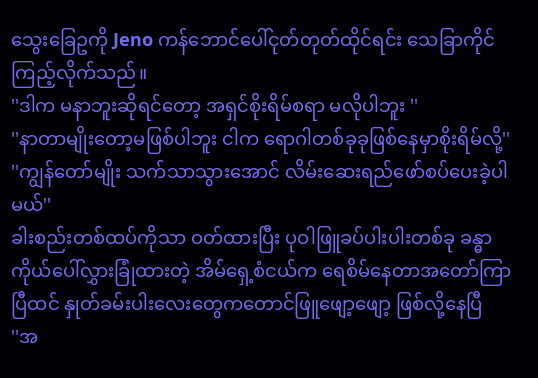သွေးခြေဥကို Jeno ကန်ဘောင်ပေါ်ငုတ်တုတ်ထိုင်ရင်း သေခြာကိုင်ကြည့်လိုက်သည်။
''ဒါက မနာဘူးဆိုရင်တော့ အရှင်စိုးရိမ်စရာ မလိုပါဘူး ''
''နာတာမျိုးတော့မဖြစ်ပါဘူး ငါက ရောဂါတစ်ခုခုဖြစ်နေမှာစိုးရိမ်လို့''
''ကျွန်တော်မျိုး သက်သာသွားအောင် လိမ်းဆေးရည်ဖော်စပ်ပေးခဲ့ပါမယ်''
ခါးစည်းတစ်ထပ်ကိုသာ ဝတ်ထားပြီး ပုဝါဖြူခပ်ပါးပါးတစ်ခု ခန္ဓာကိုယ်ပေါ်လွှားခြုံထားတဲ့ အိမ်ရှေ့စံငယ်က ရေစိမ်နေတာအတော်ကြာပြီထင် နှုတ်ခမ်းပါးလေးတွေကတောင်ဖြူဖျော့ဖျော့ ဖြစ်လို့နေပြီ
''အ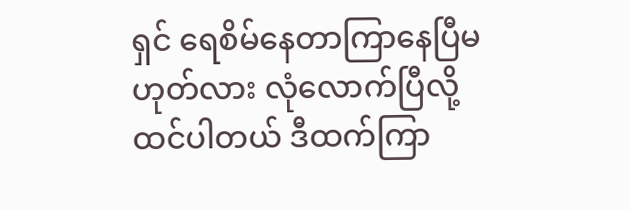ရှင် ရေစိမ်နေတာကြာနေပြီမဟုတ်လား လုံလောက်ပြီလို့ ထင်ပါတယ် ဒီထက်ကြာ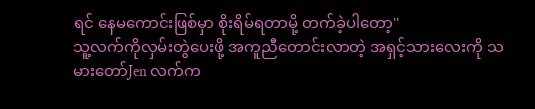ရင် နေမကောင်းဖြစ်မှာ စိုးရိမ်ရတာမို့ တက်ခဲ့ပါတော့''
သူ့လက်ကိုလှမ်းတွဲပေးဖို့ အကူညီတောင်းလာတဲ့ အရှင့်သားလေးကို သမားတော်Jen လက်က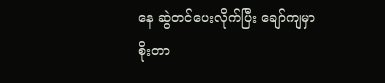နေ ဆွဲတင်ပေးလိုက်ပြီး ချော်ကျမှာစိုးတာ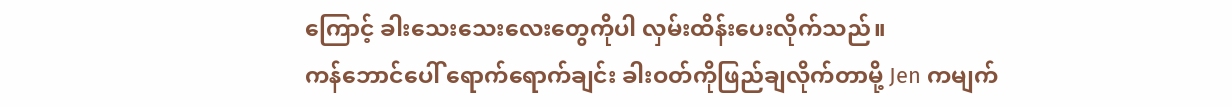ကြောင့် ခါးသေးသေးလေးတွေကိုပါ လှမ်းထိန်းပေးလိုက်သည်။
ကန်ဘောင်ပေါ် ရောက်ရောက်ချင်း ခါးဝတ်ကိုဖြည်ချလိုက်တာမို့ Jen ကမျက်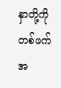နှာတို့ကိုတစ်ဖက်အ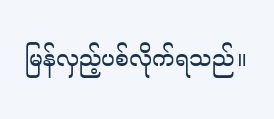မြန်လှည့်ပစ်လိုက်ရသည်။